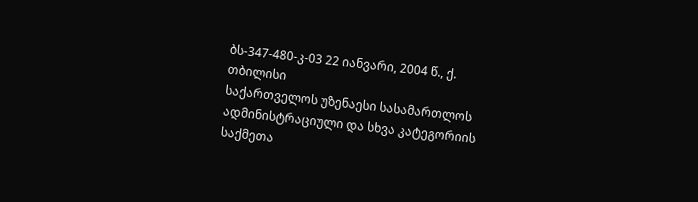ბს-347-480-კ-03 22 იანვარი, 2004 წ., ქ. თბილისი
საქართველოს უზენაესი სასამართლოს ადმინისტრაციული და სხვა კატეგორიის საქმეთა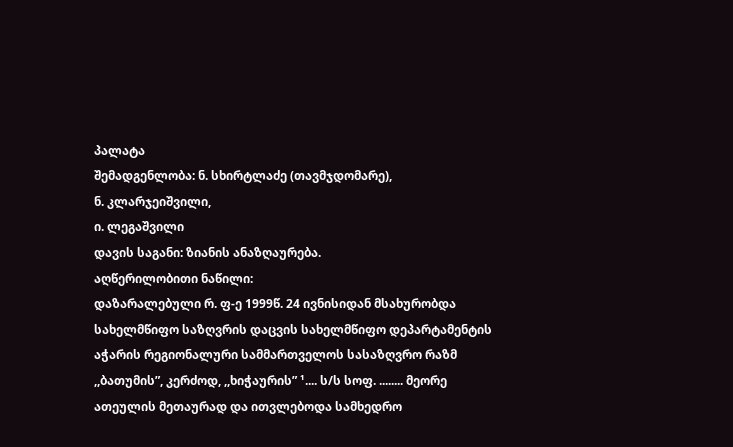პალატა
შემადგენლობა: ნ. სხირტლაძე (თავმჯდომარე),
ნ. კლარჯეიშვილი,
ი. ლეგაშვილი
დავის საგანი: ზიანის ანაზღაურება.
აღწერილობითი ნაწილი:
დაზარალებული რ. ფ-ე 1999წ. 24 ივნისიდან მსახურობდა სახელმწიფო საზღვრის დაცვის სახელმწიფო დეპარტამენტის აჭარის რეგიონალური სამმართველოს სასაზღვრო რაზმ ,,ბათუმის”, კერძოდ, ,,ხიჭაურის” ¹.... ს/ს სოფ. ........ მეორე ათეულის მეთაურად და ითვლებოდა სამხედრო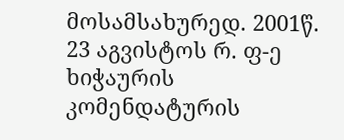მოსამსახურედ. 2001წ. 23 აგვისტოს რ. ფ-ე ხიჭაურის კომენდატურის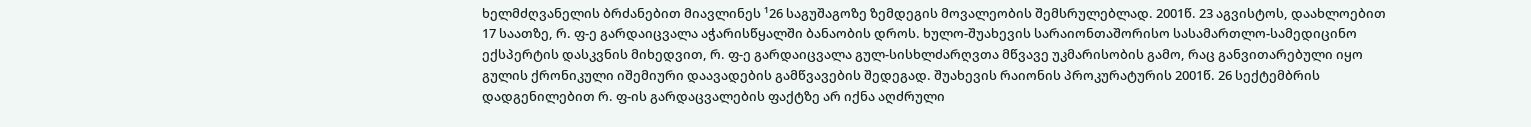ხელმძღვანელის ბრძანებით მიავლინეს ¹26 საგუშაგოზე ზემდეგის მოვალეობის შემსრულებლად. 2001წ. 23 აგვისტოს, დაახლოებით 17 საათზე, რ. ფ-ე გარდაიცვალა აჭარისწყალში ბანაობის დროს. ხულო-შუახევის სარაიონთაშორისო სასამართლო-სამედიცინო ექსპერტის დასკვნის მიხედვით, რ. ფ-ე გარდაიცვალა გულ-სისხლძარღვთა მწვავე უკმარისობის გამო, რაც განვითარებული იყო გულის ქრონიკული იშემიური დაავადების გამწვავების შედეგად. შუახევის რაიონის პროკურატურის 2001წ. 26 სექტემბრის დადგენილებით რ. ფ-ის გარდაცვალების ფაქტზე არ იქნა აღძრული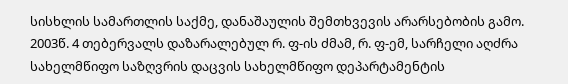სისხლის სამართლის საქმე, დანაშაულის შემთხვევის არარსებობის გამო.
2003წ. 4 თებერვალს დაზარალებულ რ. ფ-ის ძმამ, რ. ფ-ემ, სარჩელი აღძრა სახელმწიფო საზღვრის დაცვის სახელმწიფო დეპარტამენტის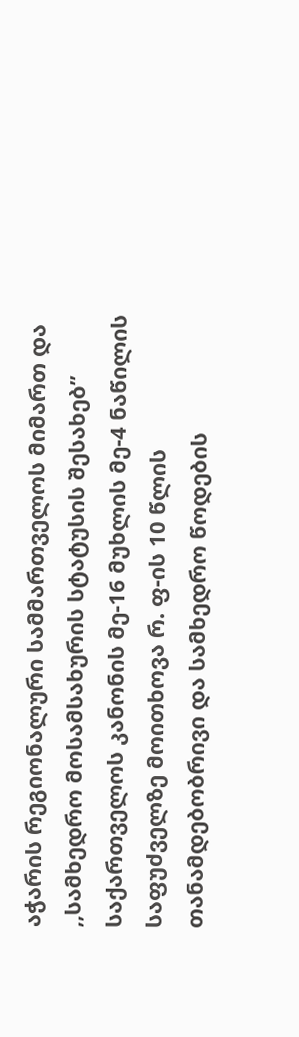აჭარის რეგიონალური სამმართველოს მიმართ და ,,სამხედრო მოსამსახურის სტატუსის შესახებ” საქართველოს კანონის მე-16 მუხლის მე-4 ნაწილის საფუძველზე მოითხოვა რ. ფ-ის 10 წლის თანამდებობრივი და სამხედრო წოდების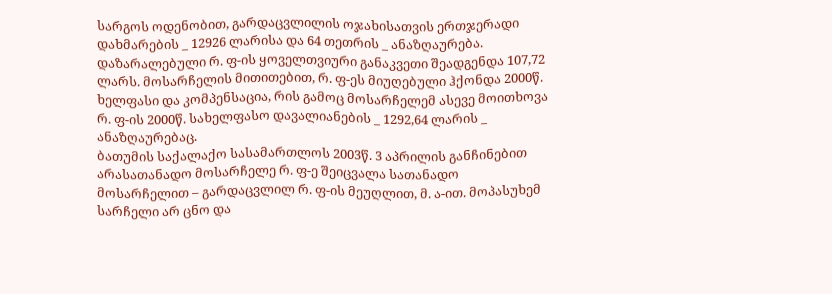სარგოს ოდენობით, გარდაცვლილის ოჯახისათვის ერთჯერადი დახმარების _ 12926 ლარისა და 64 თეთრის _ ანაზღაურება. დაზარალებული რ. ფ-ის ყოველთვიური განაკვეთი შეადგენდა 107,72 ლარს. მოსარჩელის მითითებით, რ. ფ-ეს მიუღებული ჰქონდა 2000წ. ხელფასი და კომპენსაცია, რის გამოც მოსარჩელემ ასევე მოითხოვა რ. ფ-ის 2000წ. სახელფასო დავალიანების _ 1292,64 ლარის _ ანაზღაურებაც.
ბათუმის საქალაქო სასამართლოს 2003წ. 3 აპრილის განჩინებით არასათანადო მოსარჩელე რ. ფ-ე შეიცვალა სათანადო მოსარჩელით – გარდაცვლილ რ. ფ-ის მეუღლით, მ. ა-ით. მოპასუხემ სარჩელი არ ცნო და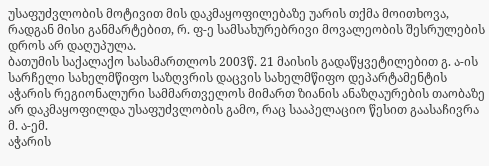უსაფუძვლობის მოტივით მის დაკმაყოფილებაზე უარის თქმა მოითხოვა, რადგან მისი განმარტებით, რ. ფ-ე სამსახურებრივი მოვალეობის შესრულების დროს არ დაღუპულა.
ბათუმის საქალაქო სასამართლოს 2003წ. 21 მაისის გადაწყვეტილებით გ. ა-ის სარჩელი სახელმწიფო საზღვრის დაცვის სახელმწიფო დეპარტამენტის აჭარის რეგიონალური სამმართველოს მიმართ ზიანის ანაზღაურების თაობაზე არ დაკმაყოფილდა უსაფუძვლობის გამო, რაც სააპელაციო წესით გაასაჩივრა მ. ა-ემ.
აჭარის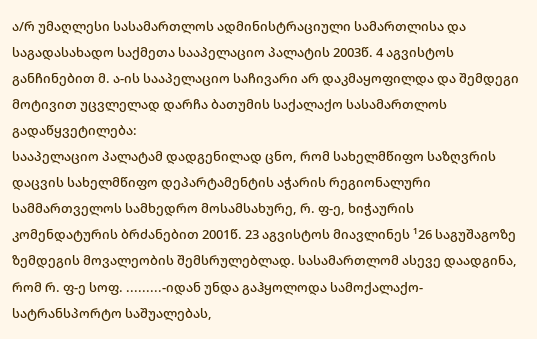ა/რ უმაღლესი სასამართლოს ადმინისტრაციული სამართლისა და საგადასახადო საქმეთა სააპელაციო პალატის 2003წ. 4 აგვისტოს განჩინებით მ. ა-ის სააპელაციო საჩივარი არ დაკმაყოფილდა და შემდეგი მოტივით უცვლელად დარჩა ბათუმის საქალაქო სასამართლოს გადაწყვეტილება:
სააპელაციო პალატამ დადგენილად ცნო, რომ სახელმწიფო საზღვრის დაცვის სახელმწიფო დეპარტამენტის აჭარის რეგიონალური სამმართველოს სამხედრო მოსამსახურე, რ. ფ-ე, ხიჭაურის კომენდატურის ბრძანებით 2001წ. 23 აგვისტოს მიავლინეს ¹26 საგუშაგოზე ზემდეგის მოვალეობის შემსრულებლად. სასამართლომ ასევე დაადგინა, რომ რ. ფ-ე სოფ. .........-იდან უნდა გაჰყოლოდა სამოქალაქო-სატრანსპორტო საშუალებას,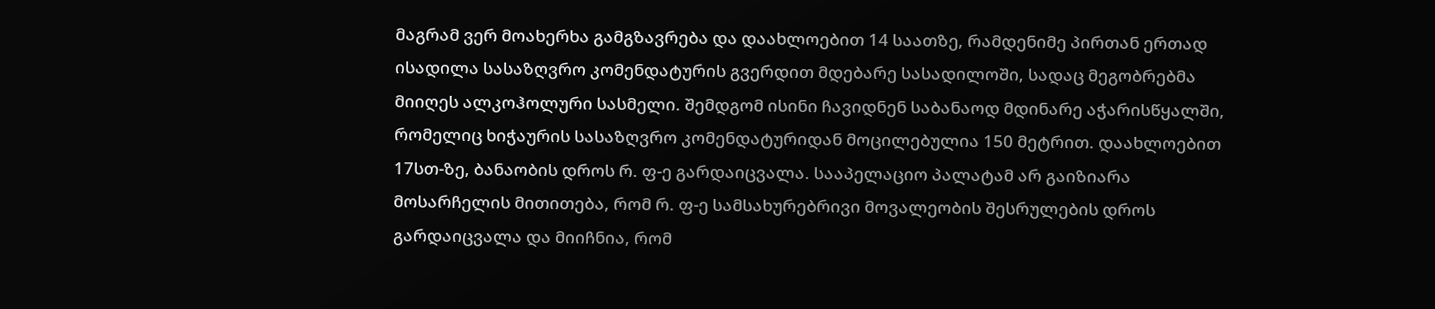მაგრამ ვერ მოახერხა გამგზავრება და დაახლოებით 14 საათზე, რამდენიმე პირთან ერთად ისადილა სასაზღვრო კომენდატურის გვერდით მდებარე სასადილოში, სადაც მეგობრებმა მიიღეს ალკოჰოლური სასმელი. შემდგომ ისინი ჩავიდნენ საბანაოდ მდინარე აჭარისწყალში, რომელიც ხიჭაურის სასაზღვრო კომენდატურიდან მოცილებულია 150 მეტრით. დაახლოებით 17სთ-ზე, ბანაობის დროს რ. ფ-ე გარდაიცვალა. სააპელაციო პალატამ არ გაიზიარა მოსარჩელის მითითება, რომ რ. ფ-ე სამსახურებრივი მოვალეობის შესრულების დროს გარდაიცვალა და მიიჩნია, რომ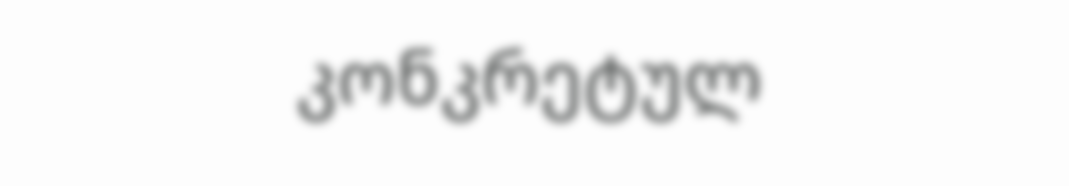კონკრეტულ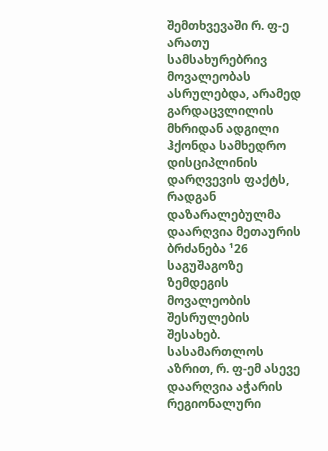შემთხვევაში რ. ფ-ე არათუ სამსახურებრივ მოვალეობას ასრულებდა, არამედ გარდაცვლილის მხრიდან ადგილი ჰქონდა სამხედრო დისციპლინის დარღვევის ფაქტს, რადგან დაზარალებულმა დაარღვია მეთაურის ბრძანება ¹26 საგუშაგოზე ზემდეგის მოვალეობის შესრულების შესახებ. სასამართლოს აზრით, რ. ფ-ემ ასევე დაარღვია აჭარის რეგიონალური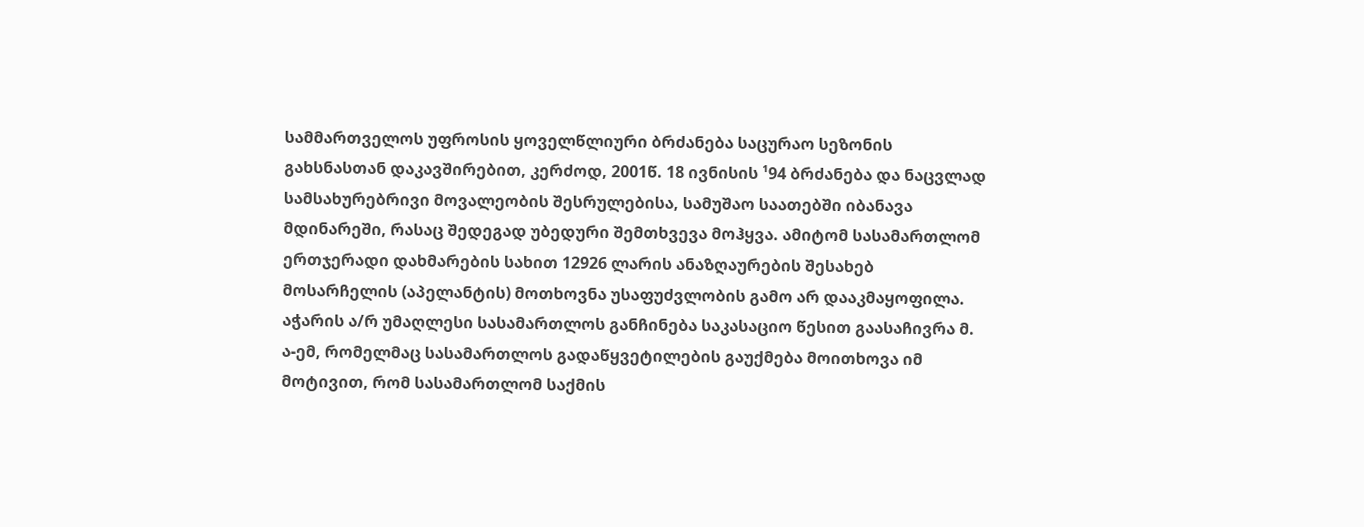სამმართველოს უფროსის ყოველწლიური ბრძანება საცურაო სეზონის გახსნასთან დაკავშირებით, კერძოდ, 2001წ. 18 ივნისის ¹94 ბრძანება და ნაცვლად სამსახურებრივი მოვალეობის შესრულებისა, სამუშაო საათებში იბანავა მდინარეში, რასაც შედეგად უბედური შემთხვევა მოჰყვა. ამიტომ სასამართლომ ერთჯერადი დახმარების სახით 12926 ლარის ანაზღაურების შესახებ მოსარჩელის (აპელანტის) მოთხოვნა უსაფუძვლობის გამო არ დააკმაყოფილა.
აჭარის ა/რ უმაღლესი სასამართლოს განჩინება საკასაციო წესით გაასაჩივრა მ. ა-ემ, რომელმაც სასამართლოს გადაწყვეტილების გაუქმება მოითხოვა იმ მოტივით, რომ სასამართლომ საქმის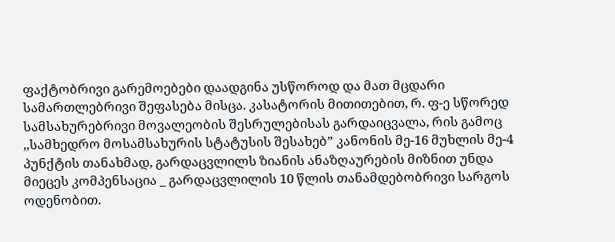ფაქტობრივი გარემოებები დაადგინა უსწოროდ და მათ მცდარი სამართლებრივი შეფასება მისცა. კასატორის მითითებით, რ. ფ-ე სწორედ სამსახურებრივი მოვალეობის შესრულებისას გარდაიცვალა, რის გამოც ,,სამხედრო მოსამსახურის სტატუსის შესახებ” კანონის მე-16 მუხლის მე-4 პუნქტის თანახმად, გარდაცვლილს ზიანის ანაზღაურების მიზნით უნდა მიეცეს კომპენსაცია _ გარდაცვლილის 10 წლის თანამდებობრივი სარგოს ოდენობით.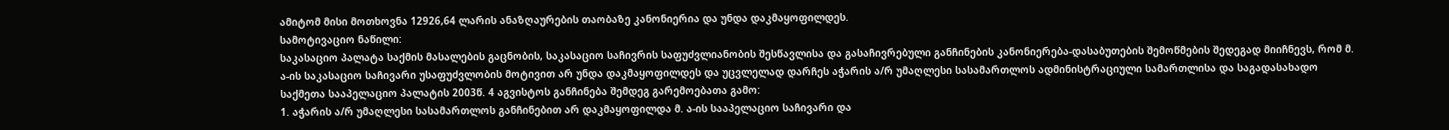ამიტომ მისი მოთხოვნა 12926,64 ლარის ანაზღაურების თაობაზე კანონიერია და უნდა დაკმაყოფილდეს.
სამოტივაციო ნაწილი:
საკასაციო პალატა საქმის მასალების გაცნობის, საკასაციო საჩივრის საფუძვლიანობის შესწავლისა და გასაჩივრებული განჩინების კანონიერება-დასაბუთების შემოწმების შედეგად მიიჩნევს, რომ მ. ა-ის საკასაციო საჩივარი უსაფუძვლობის მოტივით არ უნდა დაკმაყოფილდეს და უცვლელად დარჩეს აჭარის ა/რ უმაღლესი სასამართლოს ადმინისტრაციული სამართლისა და საგადასახადო საქმეთა სააპელაციო პალატის 2003წ. 4 აგვისტოს განჩინება შემდეგ გარემოებათა გამო:
1. აჭარის ა/რ უმაღლესი სასამართლოს განჩინებით არ დაკმაყოფილდა მ. ა-ის სააპელაციო საჩივარი და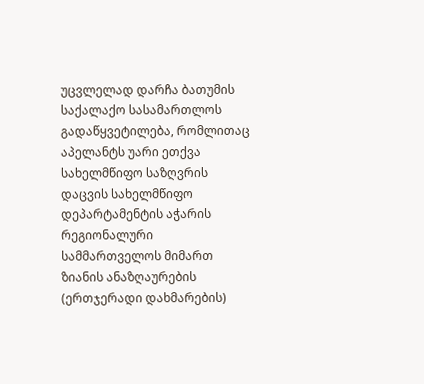უცვლელად დარჩა ბათუმის საქალაქო სასამართლოს გადაწყვეტილება, რომლითაც აპელანტს უარი ეთქვა სახელმწიფო საზღვრის დაცვის სახელმწიფო დეპარტამენტის აჭარის რეგიონალური სამმართველოს მიმართ ზიანის ანაზღაურების (ერთჯერადი დახმარების)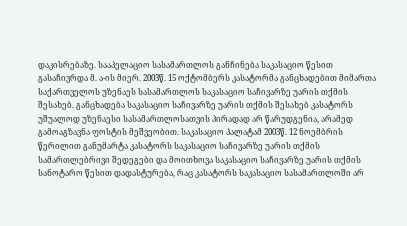დაკისრებაზე. სააპელაციო სასამართლოს განჩინება საკასაციო წესით გასაჩივრდა მ. ა-ის მიერ. 2003წ. 15 ოქტომბერს კასატორმა განცხადებით მიმართა საქართველოს უზენაეს სასამართლოს საკასაციო საჩივარზე უარის თქმის შესახებ. განცხადება საკასაციო საჩივარზე უარის თქმის შესახებ კასატორს უშუალოდ უზენაესი სასამართლოსათვის პირადად არ წარუდგენია, არამედ გამოაგზავნა ფოსტის მეშვეობით. საკასაციო პალატამ 2003წ. 12 ნოემბრის წერილით განუმარტა კასატორს საკასაციო საჩივარზე უარის თქმის სამართლებრივი შედეგები და მოითხოვა საკასაციო საჩივარზე უარის თქმის სანოტარო წესით დადასტურება, რაც კასატორს საკასაციო სასამართლოში არ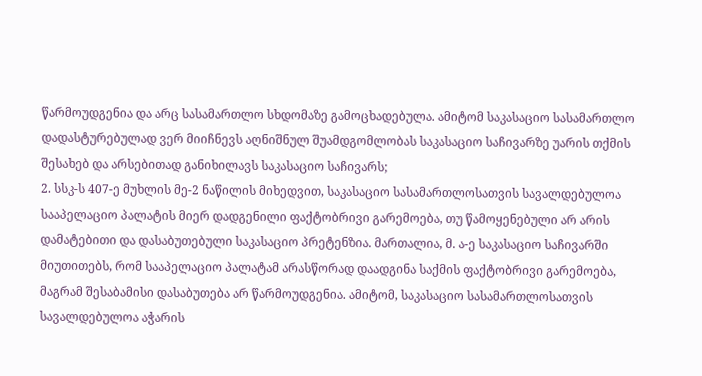წარმოუდგენია და არც სასამართლო სხდომაზე გამოცხადებულა. ამიტომ საკასაციო სასამართლო დადასტურებულად ვერ მიიჩნევს აღნიშნულ შუამდგომლობას საკასაციო საჩივარზე უარის თქმის შესახებ და არსებითად განიხილავს საკასაციო საჩივარს;
2. სსკ-ს 407-ე მუხლის მე-2 ნაწილის მიხედვით, საკასაციო სასამართლოსათვის სავალდებულოა სააპელაციო პალატის მიერ დადგენილი ფაქტობრივი გარემოება, თუ წამოყენებული არ არის დამატებითი და დასაბუთებული საკასაციო პრეტენზია. მართალია, მ. ა-ე საკასაციო საჩივარში მიუთითებს, რომ სააპელაციო პალატამ არასწორად დაადგინა საქმის ფაქტობრივი გარემოება, მაგრამ შესაბამისი დასაბუთება არ წარმოუდგენია. ამიტომ, საკასაციო სასამართლოსათვის სავალდებულოა აჭარის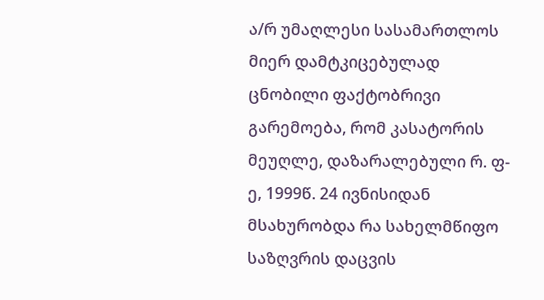ა/რ უმაღლესი სასამართლოს მიერ დამტკიცებულად ცნობილი ფაქტობრივი გარემოება, რომ კასატორის მეუღლე, დაზარალებული რ. ფ-ე, 1999წ. 24 ივნისიდან მსახურობდა რა სახელმწიფო საზღვრის დაცვის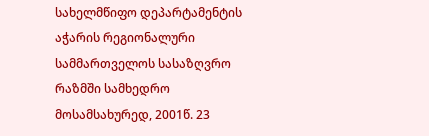სახელმწიფო დეპარტამენტის აჭარის რეგიონალური სამმართველოს სასაზღვრო რაზმში სამხედრო მოსამსახურედ, 2001წ. 23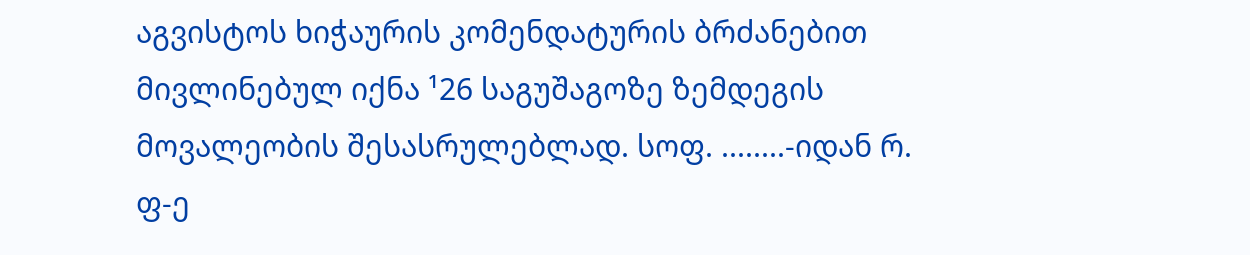აგვისტოს ხიჭაურის კომენდატურის ბრძანებით მივლინებულ იქნა ¹26 საგუშაგოზე ზემდეგის მოვალეობის შესასრულებლად. სოფ. ........-იდან რ. ფ-ე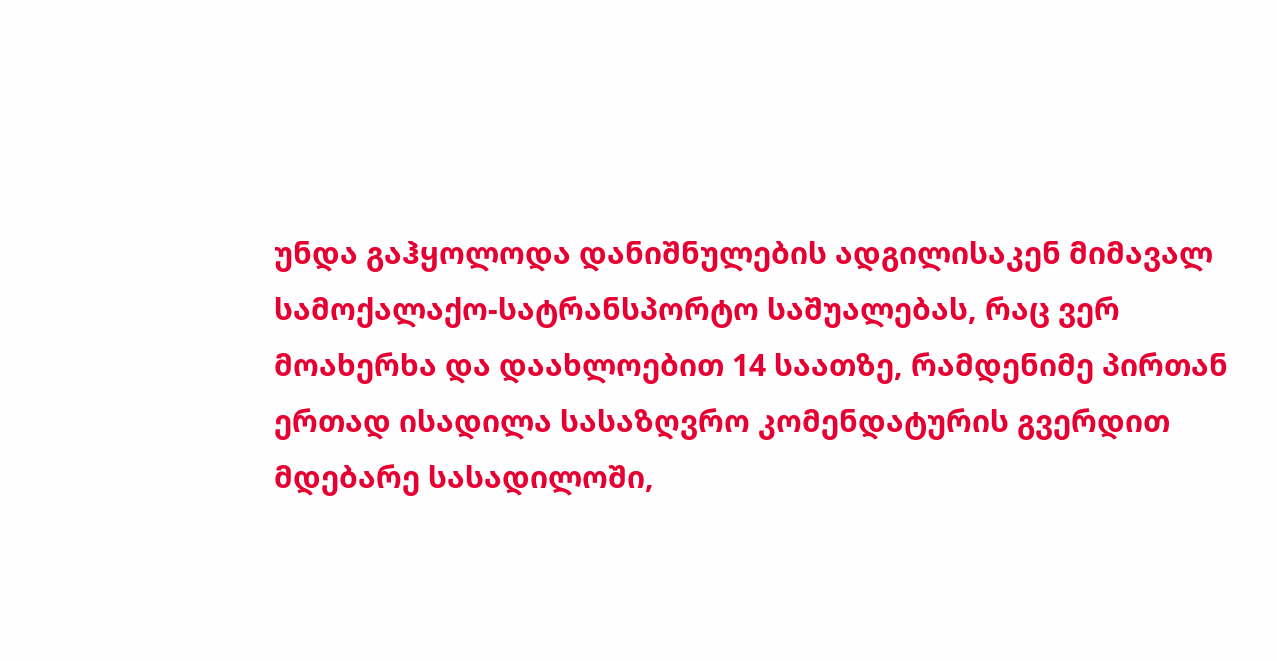უნდა გაჰყოლოდა დანიშნულების ადგილისაკენ მიმავალ სამოქალაქო-სატრანსპორტო საშუალებას, რაც ვერ მოახერხა და დაახლოებით 14 საათზე, რამდენიმე პირთან ერთად ისადილა სასაზღვრო კომენდატურის გვერდით მდებარე სასადილოში,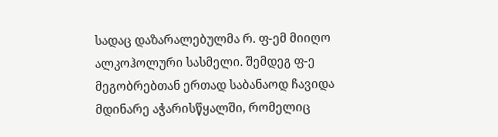სადაც დაზარალებულმა რ. ფ-ემ მიიღო ალკოჰოლური სასმელი. შემდეგ ფ-ე მეგობრებთან ერთად საბანაოდ ჩავიდა მდინარე აჭარისწყალში, რომელიც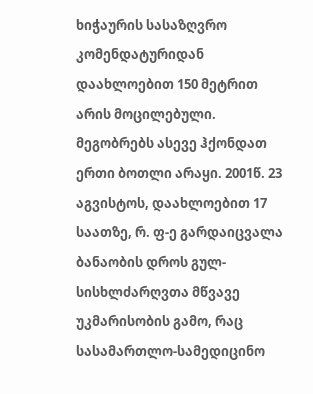ხიჭაურის სასაზღვრო კომენდატურიდან დაახლოებით 150 მეტრით არის მოცილებული. მეგობრებს ასევე ჰქონდათ ერთი ბოთლი არაყი. 2001წ. 23 აგვისტოს, დაახლოებით 17 საათზე, რ. ფ-ე გარდაიცვალა ბანაობის დროს გულ-სისხლძარღვთა მწვავე უკმარისობის გამო, რაც სასამართლო-სამედიცინო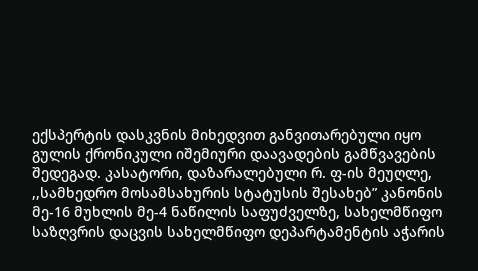ექსპერტის დასკვნის მიხედვით განვითარებული იყო გულის ქრონიკული იშემიური დაავადების გამწვავების შედეგად. კასატორი, დაზარალებული რ. ფ-ის მეუღლე, ,,სამხედრო მოსამსახურის სტატუსის შესახებ” კანონის მე-16 მუხლის მე-4 ნაწილის საფუძველზე, სახელმწიფო საზღვრის დაცვის სახელმწიფო დეპარტამენტის აჭარის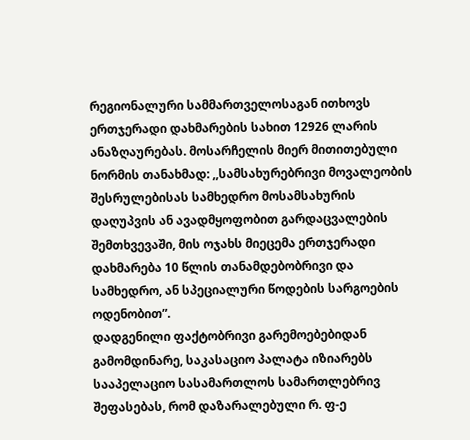რეგიონალური სამმართველოსაგან ითხოვს ერთჯერადი დახმარების სახით 12926 ლარის ანაზღაურებას. მოსარჩელის მიერ მითითებული ნორმის თანახმად: ,,სამსახურებრივი მოვალეობის შესრულებისას სამხედრო მოსამსახურის დაღუპვის ან ავადმყოფობით გარდაცვალების შემთხვევაში, მის ოჯახს მიეცემა ერთჯერადი დახმარება 10 წლის თანამდებობრივი და სამხედრო, ან სპეციალური წოდების სარგოების ოდენობით”.
დადგენილი ფაქტობრივი გარემოებებიდან გამომდინარე, საკასაციო პალატა იზიარებს სააპელაციო სასამართლოს სამართლებრივ შეფასებას, რომ დაზარალებული რ. ფ-ე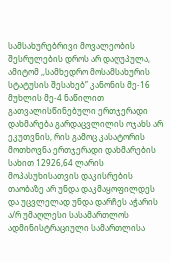სამსახურებრივი მოვალეობის შესრულების დროს არ დაღუპულა, ამიტომ ,,სამხედრო მოსამსახურის სტატუსის შესახებ” კანონის მე-16 მუხლის მე-4 ნაწილით გათვალისწინებული ერთჯერადი დახმარება გარდაცვლილის ოჯახს არ ეკუთვნის, რის გამოც კასატორის მოთხოვნა ერთჯერადი დახმარების სახით 12926,64 ლარის მოპასუხისათვის დაკისრების თაობაზე არ უნდა დაკმაყოფილდეს და უცვლელად უნდა დარჩეს აჭარის ა/რ უმაღლესი სასამართლოს ადმინისტრაციული სამართლისა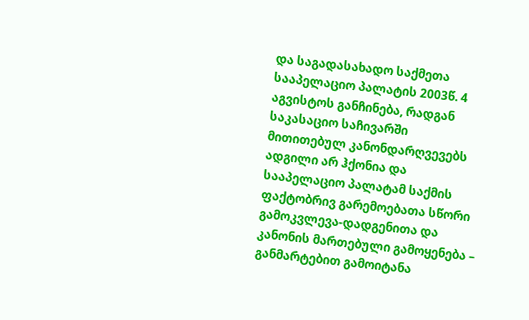და საგადასახადო საქმეთა სააპელაციო პალატის 2003წ. 4 აგვისტოს განჩინება, რადგან საკასაციო საჩივარში მითითებულ კანონდარღვევებს ადგილი არ ჰქონია და სააპელაციო პალატამ საქმის ფაქტობრივ გარემოებათა სწორი გამოკვლევა-დადგენითა და კანონის მართებული გამოყენება – განმარტებით გამოიტანა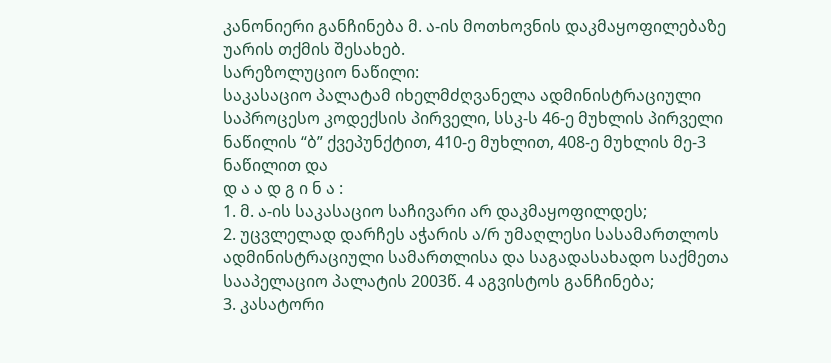კანონიერი განჩინება მ. ა-ის მოთხოვნის დაკმაყოფილებაზე უარის თქმის შესახებ.
სარეზოლუციო ნაწილი:
საკასაციო პალატამ იხელმძღვანელა ადმინისტრაციული საპროცესო კოდექსის პირველი, სსკ-ს 46-ე მუხლის პირველი ნაწილის “ბ” ქვეპუნქტით, 410-ე მუხლით, 408-ე მუხლის მე-3 ნაწილით და
დ ა ა დ გ ი ნ ა :
1. მ. ა-ის საკასაციო საჩივარი არ დაკმაყოფილდეს;
2. უცვლელად დარჩეს აჭარის ა/რ უმაღლესი სასამართლოს ადმინისტრაციული სამართლისა და საგადასახადო საქმეთა სააპელაციო პალატის 2003წ. 4 აგვისტოს განჩინება;
3. კასატორი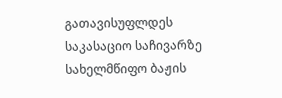გათავისუფლდეს საკასაციო საჩივარზე სახელმწიფო ბაჟის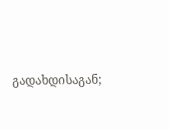გადახდისაგან;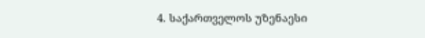4. საქართველოს უზენაესი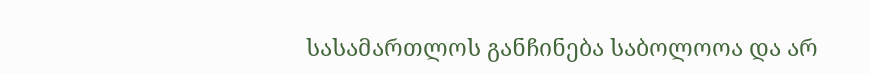სასამართლოს განჩინება საბოლოოა და არ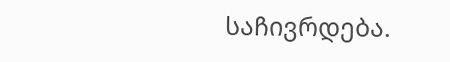საჩივრდება.